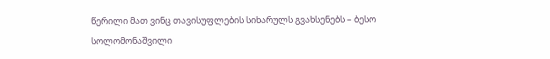წერილი მათ ვინც თავისუფლების სიხარულს გვახსენებს – ბესო სოლომონაშვილი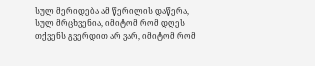სულ მერიდება ამ წერილის დაწერა, სულ მრცხვენია, იმიტომ რომ დღეს თქვენს გვერდით არ ვარ, იმიტომ რომ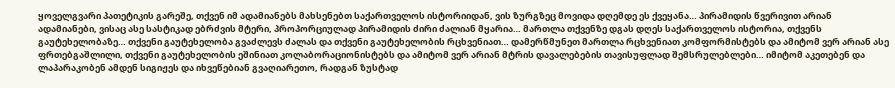ყოველგვარი პათეტიკის გარეშე, თქვენ იმ ადამიანებს მახსენებთ საქართველოს ისტორიიდან, ვის ზურგზეც მოვიდა დღემდე ეს ქვეყანა… პირამიდის წვერივით არიან ადამიანები, ვისაც ასე სასტიკად ებრძვის მტერი, პროპორციულად პირამიდის ძირი ძალიან მყარია… მართლა თქვენზე დგას დღეს საქართველოს ისტორია, თქვენს გაუტეხელობაზე… თქვენი გაუტეხელობა გვაძლევს ძალას და თქვენი გაუტეხელობის რცხვენიათ… დამერწმუნეთ მართლა რცხვენიათ კომფორმისტებს და ამიტომ ვერ არიან ასე ფრთებგაშლილი, თქვენი გაუტეხელობის ეშინიათ კოლაბორაციონისტებს და ამიტომ ვერ არიან მტრის დავალებების თავისუფლად შემსრულებლები… იმიტომ აკეთებენ და ლაპარაკობენ ამდენ სიგიჟეს და იხვეწებიან გვაღიარეთო, რადგან ზუსტად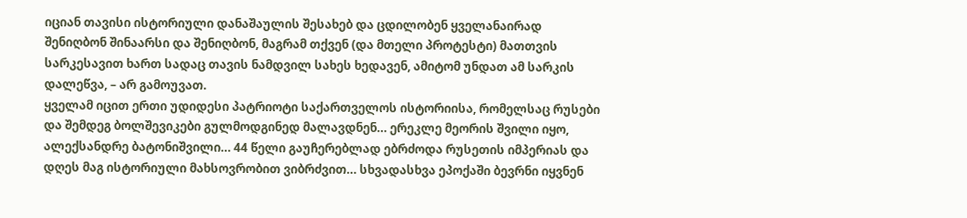იციან თავისი ისტორიული დანაშაულის შესახებ და ცდილობენ ყველანაირად შენიღბონ შინაარსი და შენიღბონ, მაგრამ თქვენ (და მთელი პროტესტი) მათთვის სარკესავით ხართ სადაც თავის ნამდვილ სახეს ხედავენ, ამიტომ უნდათ ამ სარკის დალეწვა, – არ გამოუვათ.
ყველამ იცით ერთი უდიდესი პატრიოტი საქართველოს ისტორიისა, რომელსაც რუსები და შემდეგ ბოლშევიკები გულმოდგინედ მალავდნენ… ერეკლე მეორის შვილი იყო, ალექსანდრე ბატონიშვილი… 44 წელი გაუჩერებლად ებრძოდა რუსეთის იმპერიას და დღეს მაგ ისტორიული მახსოვრობით ვიბრძვით… სხვადასხვა ეპოქაში ბევრნი იყვნენ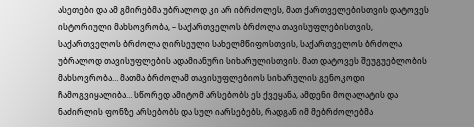ასეთები და ამ გმირებმა უბრალოდ კი არ იბრძოლეს, მათ ქართველებისთვის დატოვეს ისტორიული მახსოვრობა, – საქართველოს ბრძოლა თავისუფლებისთვის, საქართველოს ბრძოლა ღირსეული სახელმწიფოსთვის, საქართველოს ბრძოლა უბრალოდ თავისუფლების ადამიანური სიხარულისთვის. მათ დატოვეს შეუგუებლობის მახსოვრობა… მათმა ბრძოლამ თავისუფლებიოს სიხარულის გენოკოდი ჩამოგვიყალიბა… სწორედ ამიტომ არსებობს ეს ქვეყანა, ამდენი მოღალატის და ნაძირლის ფონზე არსებობს და სულ იარსებებს, რადგან იმ მებრძოლებმა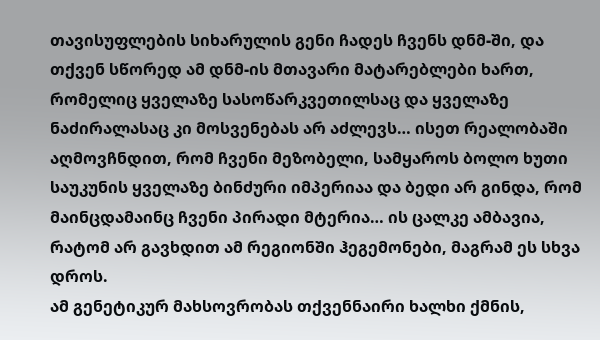თავისუფლების სიხარულის გენი ჩადეს ჩვენს დნმ-ში, და თქვენ სწორედ ამ დნმ-ის მთავარი მატარებლები ხართ, რომელიც ყველაზე სასოწარკვეთილსაც და ყველაზე ნაძირალასაც კი მოსვენებას არ აძლევს… ისეთ რეალობაში აღმოვჩნდით, რომ ჩვენი მეზობელი, სამყაროს ბოლო ხუთი საუკუნის ყველაზე ბინძური იმპერიაა და ბედი არ გინდა, რომ მაინცდამაინც ჩვენი პირადი მტერია… ის ცალკე ამბავია, რატომ არ გავხდით ამ რეგიონში ჰეგემონები, მაგრამ ეს სხვა დროს.
ამ გენეტიკურ მახსოვრობას თქვენნაირი ხალხი ქმნის,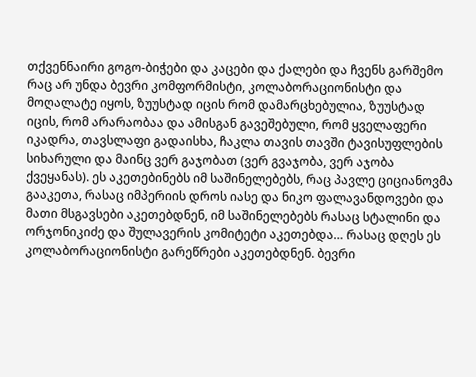თქვენნაირი გოგო-ბიჭები და კაცები და ქალები და ჩვენს გარშემო რაც არ უნდა ბევრი კომფორმისტი, კოლაბორაციონისტი და მოღალატე იყოს, ზუუსტად იცის რომ დამარცხებულია, ზუუსტად იცის, რომ არარაობაა და ამისგან გავეშებული, რომ ყველაფერი იკადრა, თავსლაფი გადაისხა, ჩაკლა თავის თავში ტავისუფლების სიხარული და მაინც ვერ გაჯობათ (ვერ გვაჯობა, ვერ აჯობა ქვეყანას). ეს აკეთებინებს იმ საშინელებებს, რაც პავლე ციციანოვმა გააკეთა, რასაც იმპერიის დროს იასე და ნიკო ფალავანდოვები და მათი მსგავსები აკეთებდნენ, იმ საშინელებებს რასაც სტალინი და ორჯონიკიძე და შულავერის კომიტეტი აკეთებდა… რასაც დღეს ეს კოლაბორაციონისტი გარეწრები აკეთებდნენ. ბევრი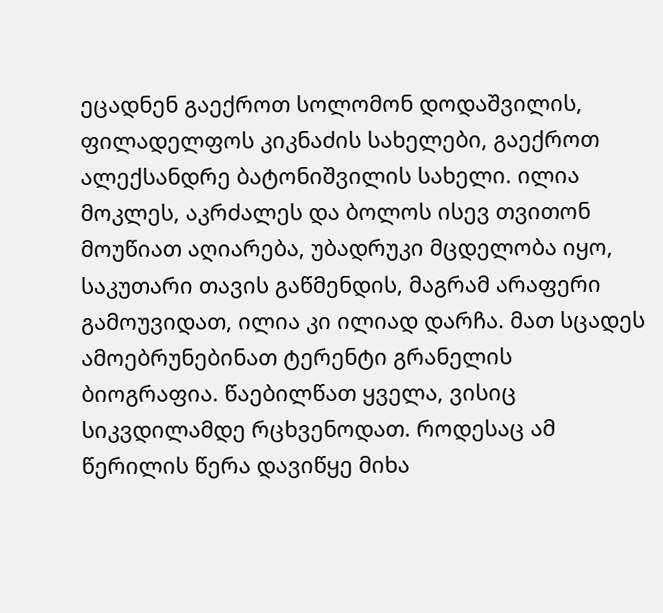ეცადნენ გაექროთ სოლომონ დოდაშვილის, ფილადელფოს კიკნაძის სახელები, გაექროთ ალექსანდრე ბატონიშვილის სახელი. ილია მოკლეს, აკრძალეს და ბოლოს ისევ თვითონ მოუწიათ აღიარება, უბადრუკი მცდელობა იყო, საკუთარი თავის გაწმენდის, მაგრამ არაფერი გამოუვიდათ, ილია კი ილიად დარჩა. მათ სცადეს ამოებრუნებინათ ტერენტი გრანელის ბიოგრაფია. წაებილწათ ყველა, ვისიც სიკვდილამდე რცხვენოდათ. როდესაც ამ წერილის წერა დავიწყე მიხა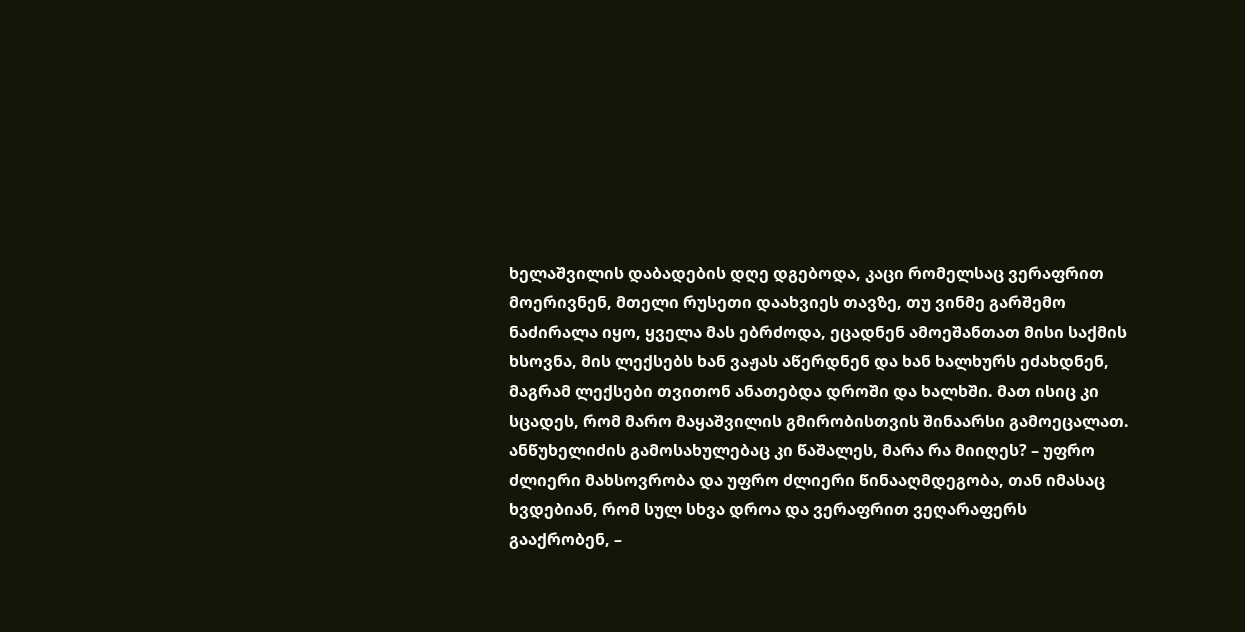ხელაშვილის დაბადების დღე დგებოდა, კაცი რომელსაც ვერაფრით მოერივნენ, მთელი რუსეთი დაახვიეს თავზე, თუ ვინმე გარშემო ნაძირალა იყო, ყველა მას ებრძოდა, ეცადნენ ამოეშანთათ მისი საქმის ხსოვნა, მის ლექსებს ხან ვაჟას აწერდნენ და ხან ხალხურს ეძახდნენ, მაგრამ ლექსები თვითონ ანათებდა დროში და ხალხში. მათ ისიც კი სცადეს, რომ მარო მაყაშვილის გმირობისთვის შინაარსი გამოეცალათ. ანწუხელიძის გამოსახულებაც კი წაშალეს, მარა რა მიიღეს? – უფრო ძლიერი მახსოვრობა და უფრო ძლიერი წინააღმდეგობა, თან იმასაც ხვდებიან, რომ სულ სხვა დროა და ვერაფრით ვეღარაფერს გააქრობენ, –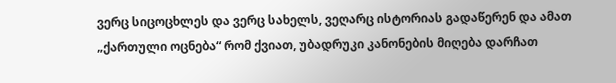ვერც სიცოცხლეს და ვერც სახელს, ვეღარც ისტორიას გადაწერენ და ამათ „ქართული ოცნება“ რომ ქვიათ, უბადრუკი კანონების მიღება დარჩათ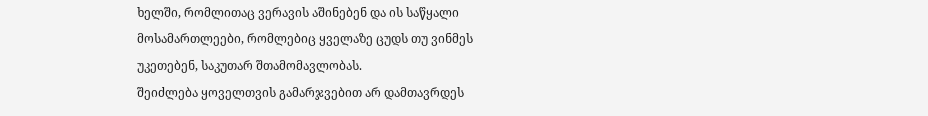ხელში, რომლითაც ვერავის აშინებენ და ის საწყალი მოსამართლეები, რომლებიც ყველაზე ცუდს თუ ვინმეს უკეთებენ, საკუთარ შთამომავლობას.
შეიძლება ყოველთვის გამარჯვებით არ დამთავრდეს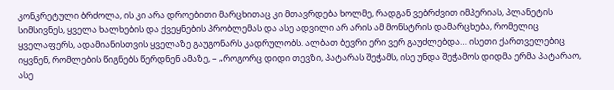კონკრეტული ბრძოლა, ის კი არა დროებითი მარცხითაც კი მთავრდება ხოლმე, რადგან ვებრძვით იმპერიას, პლანეტის სიმსივნეს, ყველა ხალხების და ქვეყნების პრობლემას და ასე ადვილი არ არის ამ მონსტრის დამარცხება, რომელიც ყველაფერს, ადამიანისთვის ყველაზე გაუგონარს კადრულობს. ალბათ ბევრი ერი ვერ გაუძლებდა… ისეთი ქართველებიც იყვნენ, რომლების წიგნებს წერდნენ ამაზე, – „როგორც დიდი თევზი, პატარას შეჭამს, ისე უნდა შეჭამოს დიდმა ერმა პატარაო, ასე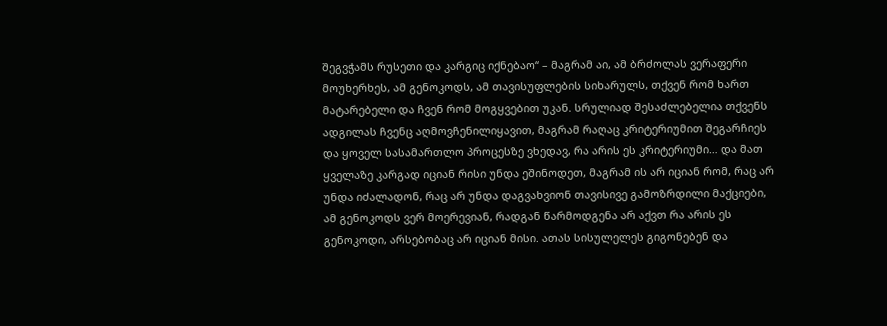შეგვჭამს რუსეთი და კარგიც იქნებაო“ – მაგრამ აი, ამ ბრძოლას ვერაფერი მოუხერხეს, ამ გენოკოდს, ამ თავისუფლების სიხარულს, თქვენ რომ ხართ მატარებელი და ჩვენ რომ მოგყვებით უკან. სრულიად შესაძლებელია თქვენს ადგილას ჩვენც აღმოვჩენილიყავით, მაგრამ რაღაც კრიტერიუმით შეგარჩიეს და ყოველ სასამართლო პროცესზე ვხედავ, რა არის ეს კრიტერიუმი… და მათ ყველაზე კარგად იციან რისი უნდა ეშინოდეთ, მაგრამ ის არ იციან რომ, რაც არ უნდა იძალადონ, რაც არ უნდა დაგვახვიონ თავისივე გამოზრდილი მაქციები, ამ გენოკოდს ვერ მოერევიან, რადგან წარმოდგენა არ აქვთ რა არის ეს გენოკოდი, არსებობაც არ იციან მისი. ათას სისულელეს გიგონებენ და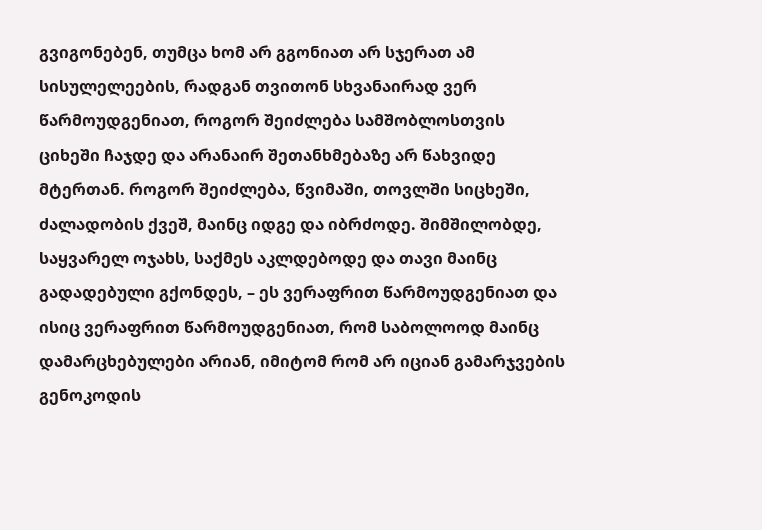გვიგონებენ, თუმცა ხომ არ გგონიათ არ სჯერათ ამ სისულელეების, რადგან თვითონ სხვანაირად ვერ წარმოუდგენიათ, როგორ შეიძლება სამშობლოსთვის ციხეში ჩაჯდე და არანაირ შეთანხმებაზე არ წახვიდე მტერთან. როგორ შეიძლება, წვიმაში, თოვლში სიცხეში, ძალადობის ქვეშ, მაინც იდგე და იბრძოდე. შიმშილობდე, საყვარელ ოჯახს, საქმეს აკლდებოდე და თავი მაინც გადადებული გქონდეს, – ეს ვერაფრით წარმოუდგენიათ და ისიც ვერაფრით წარმოუდგენიათ, რომ საბოლოოდ მაინც დამარცხებულები არიან, იმიტომ რომ არ იციან გამარჯვების გენოკოდის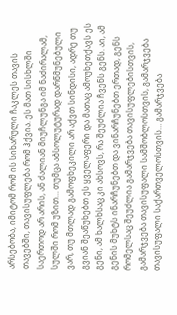არსებობა, იმიტომ რომ ის სიხარული ჩაკლეს თავის თავებში, თავისუფლება რომ ჰქვია. ეს მათ სისხლში საერთოდ არ არის, ან ძალიან მიუჩლუნგა იმ ნაძირალამ, სულში რომ უზით… თუმცა აბსოლუტურად დარწმუნებული ვარ, თუ მთლად გამოფხეკილი არ აქვთ სინდისი, ადრე თუ გვიან შეაწუხებთ ეს ყველაფერი და მათაც ამოუხეთქავს ეს გენი, ამ ხალხსაც კი ახსოვს, რა შეუძლია ჩვენს გენს. აი, ამ გენის მუხტს ინარჩუნებთ და ვინარჩუნებთ ერთად, გენს რომელსაც შეუძლია გამარჯვება თავისუფლებისთვის, გამარჯვება თავისუფალი სამშობლოსთვის, გამარჯვება თავისუფალი საქართველოსთვის… გამარჯვება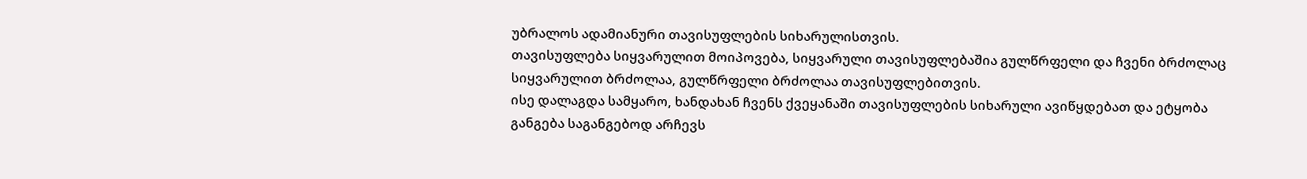უბრალოს ადამიანური თავისუფლების სიხარულისთვის.
თავისუფლება სიყვარულით მოიპოვება, სიყვარული თავისუფლებაშია გულწრფელი და ჩვენი ბრძოლაც სიყვარულით ბრძოლაა, გულწრფელი ბრძოლაა თავისუფლებითვის.
ისე დალაგდა სამყარო, ხანდახან ჩვენს ქვეყანაში თავისუფლების სიხარული ავიწყდებათ და ეტყობა განგება საგანგებოდ არჩევს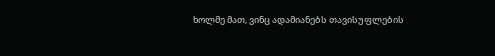ხოლმე მათ, ვინც ადამიანებს თავისუფლების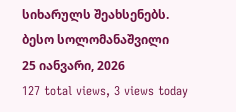სიხარულს შეახსენებს.
ბესო სოლომანაშვილი
25 იანვარი, 2026
127 total views, 3 views today